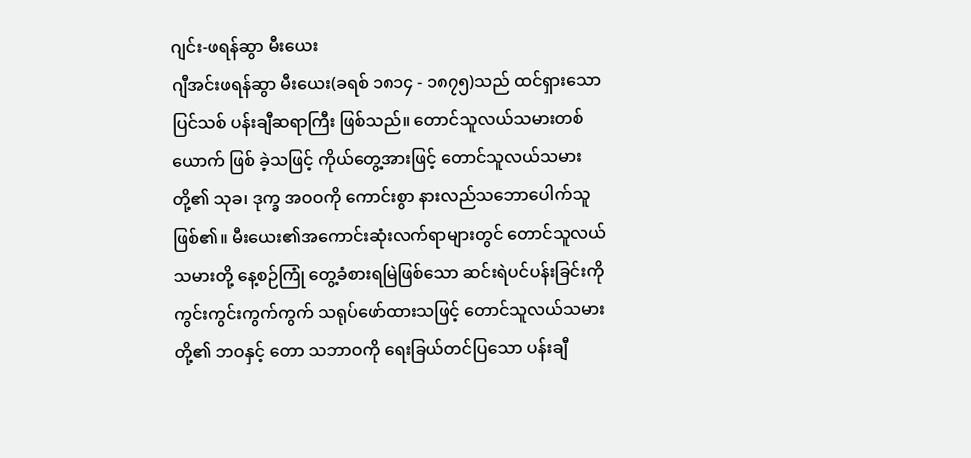ဂျင်း-ဖရန်ဆွာ မီးယေး
ဂျီအင်းဖရန်ဆွာ မီးယေး(ခရစ် ၁၈၁၄ - ၁၈၇၅)သည် ထင်ရှားသော ပြင်သစ် ပန်းချီဆရာကြီး ဖြစ်သည်။ တောင်သူလယ်သမားတစ်ယောက် ဖြစ် ခဲ့သဖြင့် ကိုယ်တွေ့အားဖြင့် တောင်သူလယ်သမားတို့၏ သုခ၊ ဒုက္ခ အဝဝကို ကောင်းစွာ နားလည်သဘောပေါက်သူ ဖြစ်၏။ မီးယေး၏အကောင်းဆုံးလက်ရာများတွင် တောင်သူလယ်သမားတို့ နေ့စဉ်ကြုံ တွေ့ခံစားရမြဲဖြစ်သော ဆင်းရဲပင်ပန်းခြင်းကို ကွင်းကွင်းကွက်ကွက် သရုပ်ဖော်ထားသဖြင့် တောင်သူလယ်သမားတို့၏ ဘဝနှင့် တော သဘာဝကို ရေးခြယ်တင်ပြသော ပန်းချီ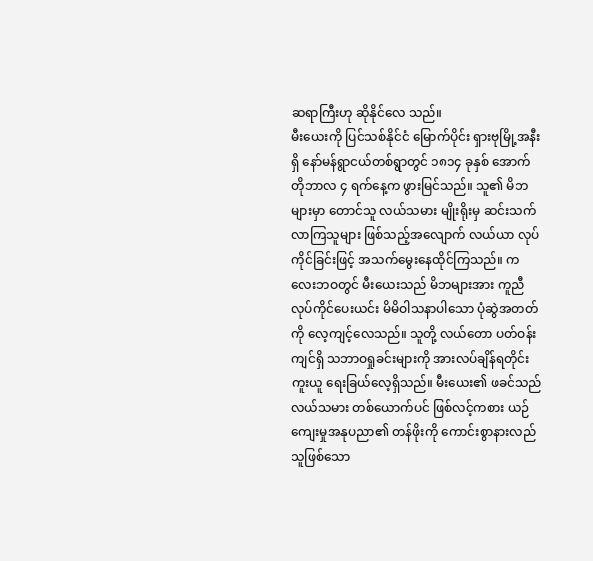ဆရာကြီးဟု ဆိုနိုင်လေ သည်။
မီးယေးကို ပြင်သစ်နိုင်ငံ မြောက်ပိုင်း ရှားဗုမြို့အနီးရှိ နော်မန်ရွာငယ်တစ်ရွာတွင် ၁၈၁၄ ခုနှစ် အောက်တိုဘာလ ၄ ရက်နေ့က ဖွားမြင်သည်။ သူ၏ မိဘများမှာ တောင်သူ လယ်သမား မျိုးရိုးမှ ဆင်းသက်လာကြသူများ ဖြစ်သည့်အလျောက် လယ်ယာ လုပ်ကိုင်ခြင်းဖြင့် အသက်မွေးနေထိုင်ကြသည်။ ကလေးဘဝတွင် မီးယေးသည် မိဘများအား ကူညီလုပ်ကိုင်ပေးယင်း မိမိဝါသနာပါသော ပုံဆွဲအတတ်ကို လေ့ကျင့်လေသည်။ သူတို့ လယ်တော ပတ်ဝန်းကျင်ရှိ သဘာဝရှုခင်းများကို အားလပ်ချိန်ရတိုင်း ကူးယူ ရေးခြယ်လေ့ရှိသည်။ မီးယေး၏ ဖခင်သည် လယ်သမား တစ်ယောက်ပင် ဖြစ်လင့်ကစား ယဉ်ကျေးမှုအနုပညာ၏ တန်ဖိုးကို ကောင်းစွာနားလည်သူဖြစ်သော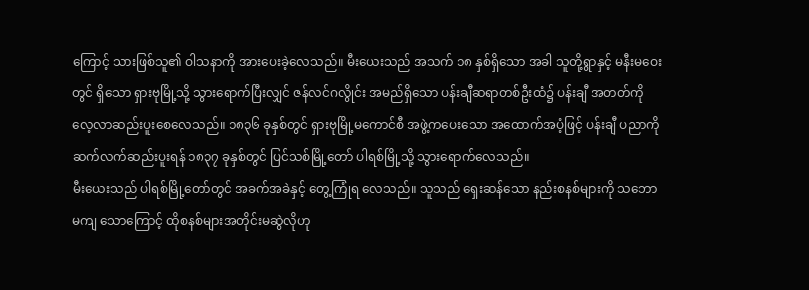ကြောင့် သားဖြစ်သူ၏ ဝါသနာကို အားပေးခဲ့လေသည်။ မီးယေးသည် အသက် ၁၈ နှစ်ရှိသော အခါ သူတို့ရွာနှင့် မနီးမဝေးတွင် ရှိသော ရှားဗုမြို့သို့ သွားရောက်ပြီးလျှင် ဇန်လင်ဂလွိုင်း အမည်ရှိသော ပန်းချီဆရာတစ်ဦးထံ၌ ပန်းချီ အတတ်ကို လေ့လာဆည်းပူးစေလေသည်။ ၁၈၃၆ ခုနှစ်တွင် ရှားဗုမြို့မကောင်စီ အဖွဲ့ကပေးသော အထောက်အပံ့ဖြင့် ပန်းချီ ပညာကို ဆက်လက်ဆည်းပူးရန် ၁၈၃၇ ခုနှစ်တွင် ပြင်သစ်မြို့တော် ပါရစ်မြို့သို့ သွားရောက်လေသည်။
မီးယေးသည် ပါရစ်မြို့တော်တွင် အခက်အခဲနှင့် တွေ့ကြုံရ လေသည်။ သူသည် ရှေးဆန်သော နည်းစနစ်များကို သဘောမကျ သောကြောင့် ထိုစနစ်များအတိုင်းမဆွဲလိုဟု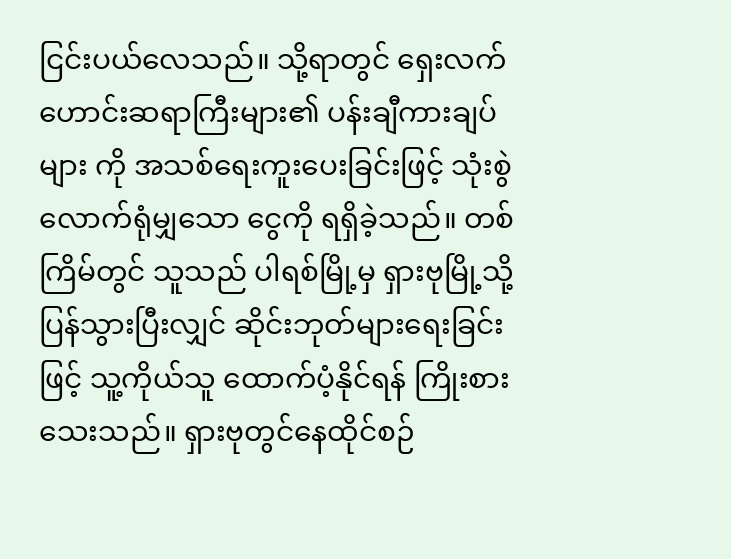ငြင်းပယ်လေသည်။ သို့ရာတွင် ရှေးလက်ဟောင်းဆရာကြီးများ၏ ပန်းချီကားချပ်များ ကို အသစ်ရေးကူးပေးခြင်းဖြင့် သုံးစွဲလောက်ရုံမျှသော ငွေကို ရရှိခဲ့သည်။ တစ်ကြိမ်တွင် သူသည် ပါရစ်မြို့မှ ရှားဗုမြို့သို့ပြန်သွားပြီးလျှင် ဆိုင်းဘုတ်များရေးခြင်းဖြင့် သူ့ကိုယ်သူ ထောက်ပံ့နိုင်ရန် ကြိုးစားသေးသည်။ ရှားဗုတွင်နေထိုင်စဉ်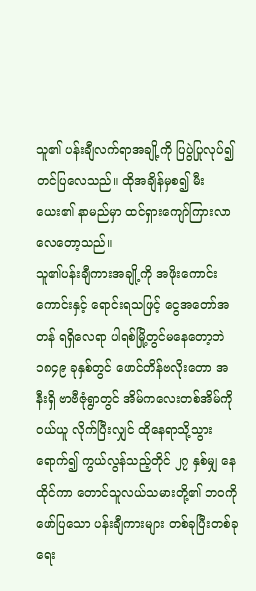သူ၏ ပန်းချီလက်ရာအချို့ကို ပြပွဲပြုလုပ်၍ တင်ပြလေသည်။ ထိုအချိန်မှစ၍ မီးယေး၏ နာမည်မှာ ထင်ရှားကျော်ကြားလာလေတော့သည်။
သူ၏ပန်းချီကားအချို့ကို အဖိုးကောင်းကောင်းနှင့် ရောင်းရသဖြင့် ငွေအတော်အတန် ရရှိလေရာ ပါရစ်မြို့တွင်မနေတော့ဘဲ ၁၈၄၉ ခုနှစ်တွင် ဖောင်တိန်ဗလိုးတော အနီးရှိ ဗာဗီဇုံရွာတွင် အိမ်ကလေးတစ်အိမ်ကို ဝယ်ယူ လိုက်ပြီးလျှင် ထိုနေရာသို့သွားရောက်၍ ကွယ်လွန်သည့်တိုင် ၂၇ နှစ်မျှ နေထိုင်ကာ တောင်သူလယ်သမားတို့၏ ဘဝကို ဖော်ပြသော ပန်းချီကားများ တစ်ခုပြီးတစ်ခု ရေး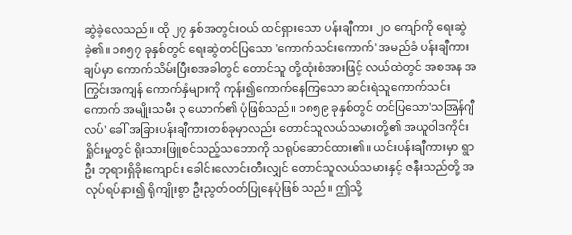ဆွဲခဲ့လေသည်။ ထို ၂၇ နှစ်အတွင်းဝယ် ထင်ရှားသော ပန်းချီကား ၂ဝ ကျော်ကို ရေးဆွဲခဲ့၏။ ၁၈၅၇ ခုနှစ်တွင် ရေးဆွဲတင်ပြသော 'ကောက်သင်းကောက်' အမည်ခံ ပန်းချီကားချပ်မှာ ကောက်သိမ်းပြီးစအခါတွင် တောင်သူ တို့ထုံးစံအားဖြင့် လယ်ထဲတွင် အစအန အကြွင်းအကျန် ကောက်နှံများကို ကုန်း၍ကောက်နေကြသော ဆင်းရဲသူကောက်သင်းကောက် အမျိုးသမီး ၃ ယောက်၏ ပုံဖြစ်သည်။ ၁၈၅၉ ခုနှစ်တွင် တင်ပြသော'သအြန်ဂျီလပ်' ခေါ် အခြားပန်းချီကားတစ်ခုမှာလည်း တောင်သူလယ်သမားတို့၏ အယူဝါဒကိုင်းရှိုင်းမှုတွင် ရိုးသားဖြူစင်သည့်သဘောကို သရုပ်ဆောင်ထား၏။ ယင်းပန်းချီကားမှာ ရွာဦး ဘုရားရှိခိုးကျောင်း ခေါင်းလောင်းတီးလျှင် တောင်သူလယ်သမားနှင့် ဇနီးသည်တို့ အလုပ်ရပ်နား၍ ရိုကျိုးစွာ ဦးညွတ်ဝတ်ပြုနေပုံဖြစ် သည်။ ဤသို့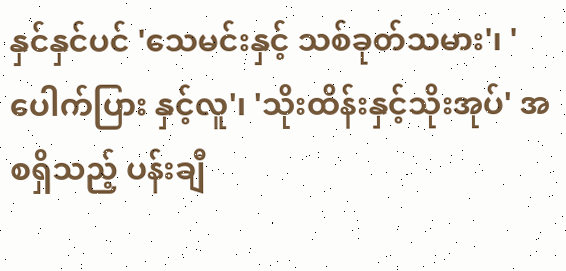နှင်နှင်ပင် 'သေမင်းနှင့် သစ်ခုတ်သမား'၊ 'ပေါက်ပြား နှင့်လူ'၊ 'သိုးထိန်းနှင့်သိုးအုပ်' အစရှိသည့် ပန်းချီ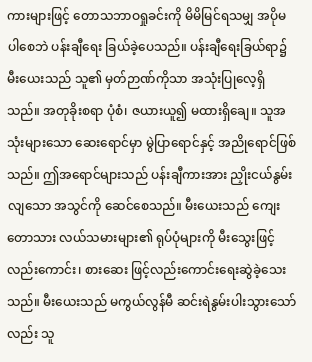ကားများဖြင့် တောသဘာဝရှုခင်းကို မိမိမြင်ရသမျှ အပိုမပါစေဘဲ ပန်းချီရေး ခြယ်ခဲ့ပေသည်။ ပန်းချီရေးခြယ်ရာ၌ မီးယေးသည် သူ၏ မှတ်ဉာဏ်ကိုသာ အသုံးပြုလေ့ရှိသည်။ အတုခိုးစရာ ပုံစံ၊ ဇယားယူ၍ မထားရှိချေ။ သူအသုံးများသော ဆေးရောင်မှာ မွဲပြာရောင်နှင့် အညိုရောင်ဖြစ်သည်။ ဤအရောင်များသည် ပန်းချီကားအား ညှိုးငယ်နွမ်းလျသော အသွင်ကို ဆေင်စေသည်။ မီးယေးသည် ကျေးတောသား လယ်သမားများ၏ ရုပ်ပုံများကို မီးသွေးဖြင့်လည်းကောင်း၊ စားဆေး ဖြင့်လည်းကောင်းရေးဆွဲခဲ့သေးသည်။ မီးယေးသည် မကွယ်လွန်မီ ဆင်းရဲနွမ်းပါးသွားသော်လည်း သူ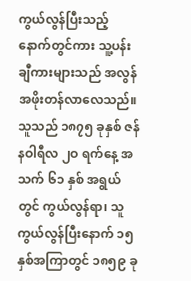ကွယ်လွန်ပြီးသည့် နောက်တွင်ကား သူ့ပန်းချီကားများသည် အလွန်အဖိုးတန်လာလေသည်။ သူသည် ၁၈၇၅ ခုနှစ် ဇန်နဝါရီလ ၂ဝ ရက်နေ့ အသက် ၆၁ နှစ် အရွယ်တွင် ကွယ်လွန်ရာ၊ သူကွယ်လွန်ပြီးနောက် ၁၅ နှစ်အကြာတွင် ၁၈၅၉ ခု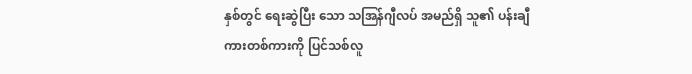နှစ်တွင် ရေးဆွဲပြီး သော သအြန်ဂျီလပ် အမည်ရှိ သူ၏ ပန်းချီကားတစ်ကားကို ပြင်သစ်လူ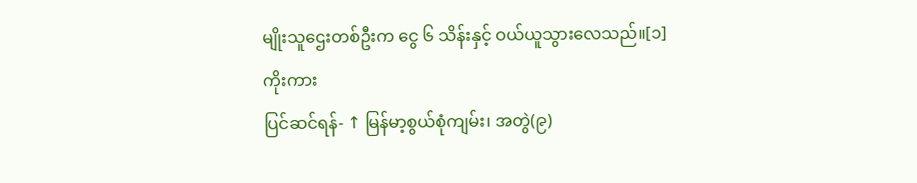မျိုးသူဌေးတစ်ဦးက ငွေ ၆ သိန်းနှင့် ဝယ်ယူသွားလေသည်။[၁]
ကိုးကား
ပြင်ဆင်ရန်- ↑ မြန်မာ့စွယ်စုံကျမ်း၊ အတွဲ(၉)